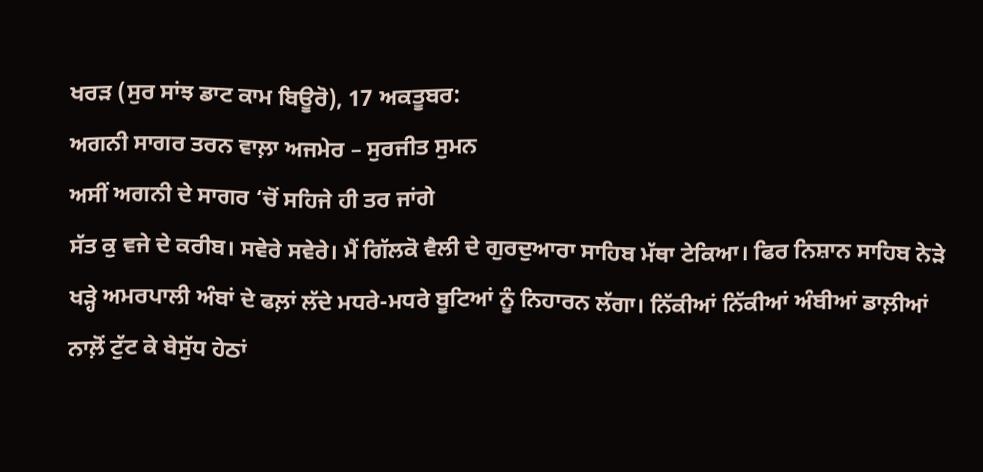ਖਰੜ (ਸੁਰ ਸਾਂਝ ਡਾਟ ਕਾਮ ਬਿਊਰੋ), 17 ਅਕਤੂਬਰ:
ਅਗਨੀ ਸਾਗਰ ਤਰਨ ਵਾਲ਼ਾ ਅਜਮੇਰ – ਸੁਰਜੀਤ ਸੁਮਨ
ਅਸੀਂ ਅਗਨੀ ਦੇ ਸਾਗਰ ‘ਚੋਂ ਸਹਿਜੇ ਹੀ ਤਰ ਜਾਂਗੇ
ਸੱਤ ਕੁ ਵਜੇ ਦੇ ਕਰੀਬ। ਸਵੇਰੇ ਸਵੇਰੇ। ਮੈਂ ਗਿੱਲਕੋ ਵੈਲੀ ਦੇ ਗੁਰਦੁਆਰਾ ਸਾਹਿਬ ਮੱਥਾ ਟੇਕਿਆ। ਫਿਰ ਨਿਸ਼ਾਨ ਸਾਹਿਬ ਨੇੜੇ ਖੜ੍ਹੇ ਅਮਰਪਾਲੀ ਅੰਬਾਂ ਦੇ ਫਲ਼ਾਂ ਲੱਦੇ ਮਧਰੇ-ਮਧਰੇ ਬੂਟਿਆਂ ਨੂੰ ਨਿਹਾਰਨ ਲੱਗਾ। ਨਿੱਕੀਆਂ ਨਿੱਕੀਆਂ ਅੰਬੀਆਂ ਡਾਲ਼ੀਆਂ ਨਾਲ਼ੋਂ ਟੁੱਟ ਕੇ ਬੇਸੁੱਧ ਹੇਠਾਂ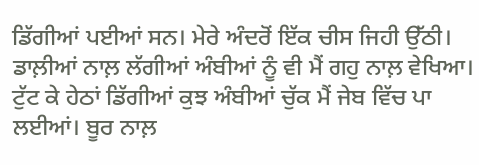ਡਿੱਗੀਆਂ ਪਈਆਂ ਸਨ। ਮੇਰੇ ਅੰਦਰੋਂ ਇੱਕ ਚੀਸ ਜਿਹੀ ਉੱਠੀ। ਡਾਲ਼ੀਆਂ ਨਾਲ਼ ਲੱਗੀਆਂ ਅੰਬੀਆਂ ਨੂੰ ਵੀ ਮੈਂ ਗਹੁ ਨਾਲ਼ ਵੇਖਿਆ। ਟੁੱਟ ਕੇ ਹੇਠਾਂ ਡਿੱਗੀਆਂ ਕੁਝ ਅੰਬੀਆਂ ਚੁੱਕ ਮੈਂ ਜੇਬ ਵਿੱਚ ਪਾ ਲਈਆਂ। ਬੂਰ ਨਾਲ਼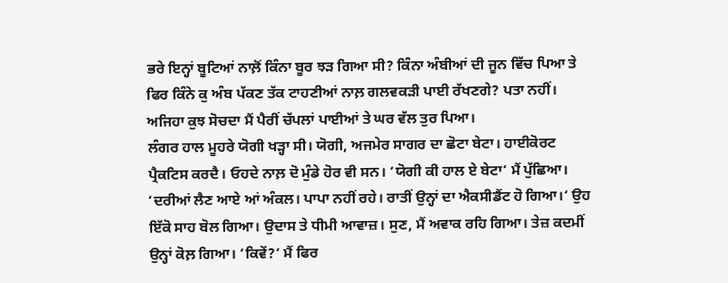ਭਰੇ ਇਨ੍ਹਾਂ ਬੂਟਿਆਂ ਨਾਲ਼ੋਂ ਕਿੰਨਾ ਬੂਰ ਝੜ ਗਿਆ ਸੀ? ਕਿੰਨਾ ਅੰਬੀਆਂ ਦੀ ਜੂਨ ਵਿੱਚ ਪਿਆ ਤੇ ਫਿਰ ਕਿੰਨੇ ਕੁ ਅੰਬ ਪੱਕਣ ਤੱਕ ਟਾਹਣੀਆਂ ਨਾਲ਼ ਗਲਵਕੜੀ ਪਾਈ ਰੱਖਣਗੇ? ਪਤਾ ਨਹੀਂ। ਅਜਿਹਾ ਕੁਝ ਸੋਚਦਾ ਮੈਂ ਪੈਰੀਂ ਚੱਪਲਾਂ ਪਾਈਆਂ ਤੇ ਘਰ ਵੱਲ ਤੁਰ ਪਿਆ।
ਲੰਗਰ ਹਾਲ ਮੂਹਰੇ ਯੋਗੀ ਖੜ੍ਹਾ ਸੀ। ਯੋਗੀ, ਅਜਮੇਰ ਸਾਗਰ ਦਾ ਛੋਟਾ ਬੇਟਾ। ਹਾਈਕੋਰਟ ਪ੍ਰੈਕਟਿਸ ਕਰਦੈ। ਓਹਦੇ ਨਾਲ਼ ਦੋ ਮੁੰਡੇ ਹੋਰ ਵੀ ਸਨ। ‘ਯੋਗੀ ਕੀ ਹਾਲ ਏ ਬੇਟਾ‘ ਮੈਂ ਪੁੱਛਿਆ।
‘ਦਰੀਆਂ ਲੈਣ ਆਏ ਆਂ ਅੰਕਲ। ਪਾਪਾ ਨਹੀਂ ਰਹੇ। ਰਾਤੀਂ ਉਨ੍ਹਾਂ ਦਾ ਐਕਸੀਡੈਂਟ ਹੋ ਗਿਆ।‘ ਉਹ ਇੱਕੋ ਸਾਹ ਬੋਲ ਗਿਆ। ਉਦਾਸ ਤੇ ਧੀਮੀ ਆਵਾਜ਼। ਸੁਣ, ਮੈਂ ਅਵਾਕ ਰਹਿ ਗਿਆ। ਤੇਜ਼ ਕਦਮੀਂ ਉਨ੍ਹਾਂ ਕੋਲ਼ ਗਿਆ। ‘ਕਿਵੇਂ?‘ ਮੈਂ ਫਿਰ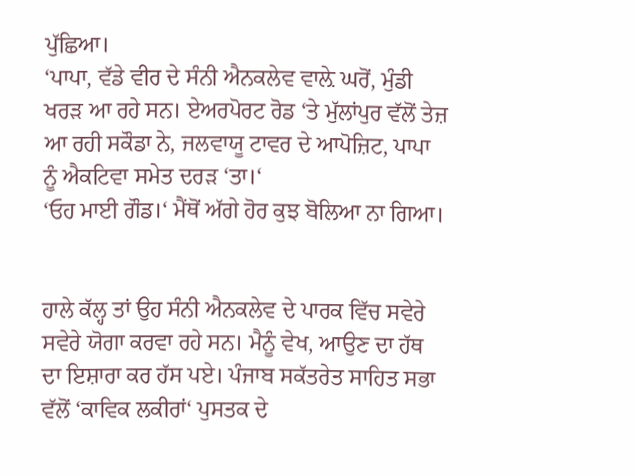ਪੁੱਛਿਆ।
‘ਪਾਪਾ, ਵੱਡੇ ਵੀਰ ਦੇ ਸੰਨੀ ਐਨਕਲੇਵ ਵਾਲ਼ੇ ਘਰੋਂ, ਮੁੰਡੀ ਖਰੜ ਆ ਰਹੇ ਸਨ। ਏਅਰਪੋਰਟ ਰੋਡ ‘ਤੇ ਮੁੱਲਾਂਪੁਰ ਵੱਲੋਂ ਤੇਜ਼ ਆ ਰਹੀ ਸਕੌਡਾ ਨੇ, ਜਲਵਾਯੂ ਟਾਵਰ ਦੇ ਆਪੋਜ਼ਿਟ, ਪਾਪਾ ਨੂੰ ਐਕਟਿਵਾ ਸਮੇਤ ਦਰੜ ‘ਤਾ।‘
‘ਓਹ ਮਾਈ ਗੌਡ।‘ ਮੈਂਥੋਂ ਅੱਗੇ ਹੋਰ ਕੁਝ ਬੋਲਿਆ ਨਾ ਗਿਆ।


ਹਾਲੇ ਕੱਲ੍ਹ ਤਾਂ ਉਹ ਸੰਨੀ ਐਨਕਲੇਵ ਦੇ ਪਾਰਕ ਵਿੱਚ ਸਵੇਰੇ ਸਵੇਰੇ ਯੋਗਾ ਕਰਵਾ ਰਹੇ ਸਨ। ਮੈਨੂੰ ਵੇਖ, ਆਉਣ ਦਾ ਹੱਥ ਦਾ ਇਸ਼ਾਰਾ ਕਰ ਹੱਸ ਪਏ। ਪੰਜਾਬ ਸਕੱਤਰੇਤ ਸਾਹਿਤ ਸਭਾ ਵੱਲੋਂ ‘ਕਾਵਿਕ ਲਕੀਰਾਂ‘ ਪੁਸਤਕ ਦੇ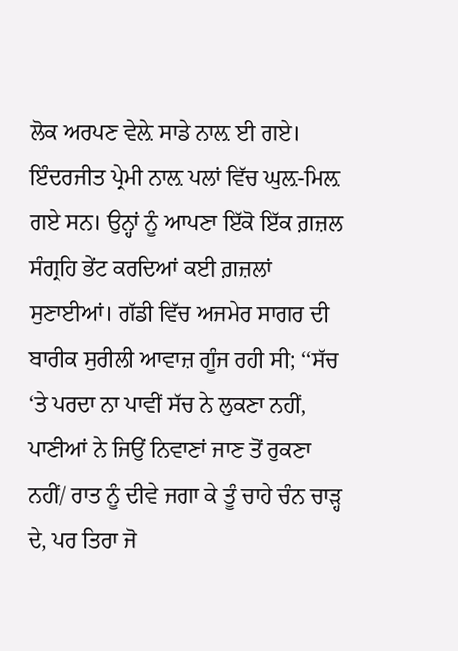ਲੋਕ ਅਰਪਣ ਵੇਲ਼ੇ ਸਾਡੇ ਨਾਲ਼ ਈ ਗਏ। ਇੰਦਰਜੀਤ ਪ੍ਰੇਮੀ ਨਾਲ਼ ਪਲਾਂ ਵਿੱਚ ਘੁਲ਼-ਮਿਲ਼ ਗਏ ਸਨ। ਉਨ੍ਹਾਂ ਨੂੰ ਆਪਣਾ ਇੱਕੋ ਇੱਕ ਗ਼ਜ਼ਲ ਸੰਗ੍ਰਹਿ ਭੇਂਟ ਕਰਦਿਆਂ ਕਈ ਗ਼ਜ਼ਲਾਂ ਸੁਣਾਈਆਂ। ਗੱਡੀ ਵਿੱਚ ਅਜਮੇਰ ਸਾਗਰ ਦੀ ਬਾਰੀਕ ਸੁਰੀਲੀ ਆਵਾਜ਼ ਗੂੰਜ ਰਹੀ ਸੀ; ‘‘ਸੱਚ ‘ਤੇ ਪਰਦਾ ਨਾ ਪਾਵੀਂ ਸੱਚ ਨੇ ਲੁਕਣਾ ਨਹੀਂ, ਪਾਣੀਆਂ ਨੇ ਜਿਉਂ ਨਿਵਾਣਾਂ ਜਾਣ ਤੋਂ ਰੁਕਣਾ ਨਹੀਂ/ ਰਾਤ ਨੂੰ ਦੀਵੇ ਜਗਾ ਕੇ ਤੂੰ ਚਾਹੇ ਚੰਨ ਚਾੜ੍ਹ ਦੇ, ਪਰ ਤਿਰਾ ਜੋ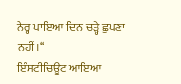ਨੇਰ੍ਹ ਪਾਇਆ ਦਿਨ ਚੜ੍ਹੇ ਛੁਪਣਾ ਨਹੀਂ।‘‘
ਇੰਸਟੀਚਿਊਟ ਆਇਆ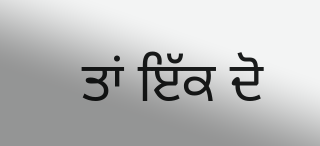ਤਾਂ ਇੱਕ ਦੋ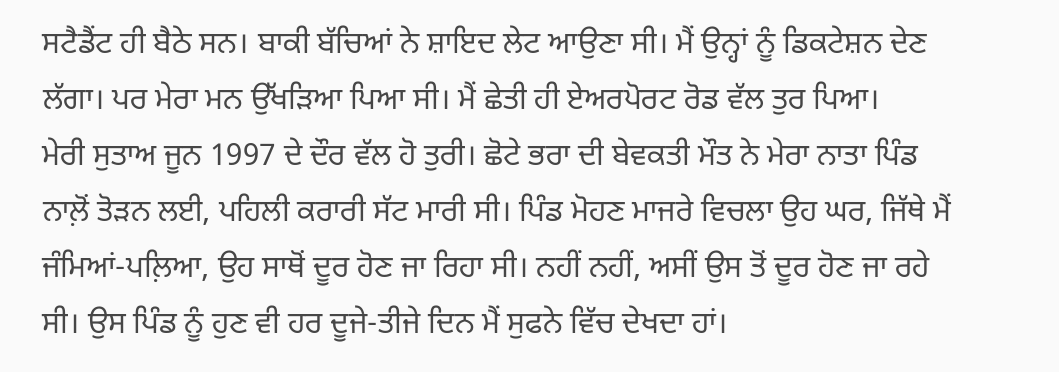ਸਟੈਡੈਂਟ ਹੀ ਬੈਠੇ ਸਨ। ਬਾਕੀ ਬੱਚਿਆਂ ਨੇ ਸ਼ਾਇਦ ਲੇਟ ਆਉਣਾ ਸੀ। ਮੈਂ ਉਨ੍ਹਾਂ ਨੂੰ ਡਿਕਟੇਸ਼ਨ ਦੇਣ ਲੱਗਾ। ਪਰ ਮੇਰਾ ਮਨ ਉੱਖੜਿਆ ਪਿਆ ਸੀ। ਮੈਂ ਛੇਤੀ ਹੀ ਏਅਰਪੋਰਟ ਰੋਡ ਵੱਲ ਤੁਰ ਪਿਆ।
ਮੇਰੀ ਸੁਤਾਅ ਜੂਨ 1997 ਦੇ ਦੌਰ ਵੱਲ ਹੋ ਤੁਰੀ। ਛੋਟੇ ਭਰਾ ਦੀ ਬੇਵਕਤੀ ਮੌਤ ਨੇ ਮੇਰਾ ਨਾਤਾ ਪਿੰਡ ਨਾਲ਼ੋਂ ਤੋੜਨ ਲਈ, ਪਹਿਲੀ ਕਰਾਰੀ ਸੱਟ ਮਾਰੀ ਸੀ। ਪਿੰਡ ਮੋਹਣ ਮਾਜਰੇ ਵਿਚਲਾ ਉਹ ਘਰ, ਜਿੱਥੇ ਮੈਂ ਜੰਮਿਆਂ-ਪਲ਼ਿਆ, ਉਹ ਸਾਥੋਂ ਦੂਰ ਹੋਣ ਜਾ ਰਿਹਾ ਸੀ। ਨਹੀਂ ਨਹੀਂ, ਅਸੀਂ ਉਸ ਤੋਂ ਦੂਰ ਹੋਣ ਜਾ ਰਹੇ ਸੀ। ਉਸ ਪਿੰਡ ਨੂੰ ਹੁਣ ਵੀ ਹਰ ਦੂਜੇ-ਤੀਜੇ ਦਿਨ ਮੈਂ ਸੁਫਨੇ ਵਿੱਚ ਦੇਖਦਾ ਹਾਂ।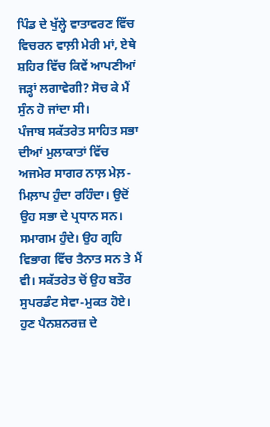ਪਿੰਡ ਦੇ ਖੁੱਲ੍ਹੇ ਵਾਤਾਵਰਣ ਵਿੱਚ ਵਿਚਰਨ ਵਾਲ਼ੀ ਮੇਰੀ ਮਾਂ, ਏਥੇ ਸ਼ਹਿਰ ਵਿੱਚ ਕਿਵੇਂ ਆਪਣੀਆਂ ਜੜ੍ਹਾਂ ਲਗਾਵੇਗੀ? ਸੋਚ ਕੇ ਮੈਂ ਸੁੰਨ ਹੋ ਜਾਂਦਾ ਸੀ।
ਪੰਜਾਬ ਸਕੱਤਰੇਤ ਸਾਹਿਤ ਸਭਾ ਦੀਆਂ ਮੁਲਾਕਾਤਾਂ ਵਿੱਚ ਅਜਮੇਰ ਸਾਗਰ ਨਾਲ਼ ਮੇਲ਼-ਮਿਲ਼ਾਪ ਹੁੰਦਾ ਰਹਿੰਦਾ। ਉਦੋਂ ਉਹ ਸਭਾ ਦੇ ਪ੍ਰਧਾਨ ਸਨ। ਸਮਾਗਮ ਹੁੰਦੇ। ਉਹ ਗ੍ਰਹਿ ਵਿਭਾਗ ਵਿੱਚ ਤੈਨਾਤ ਸਨ ਤੇ ਮੈਂ ਵੀ। ਸਕੱਤਰੇਤ ਚੋਂ ਉਹ ਬਤੌਰ ਸੁਪਰਡੰਟ ਸੇਵਾ-ਮੁਕਤ ਹੋਏ। ਹੁਣ ਪੈਨਸ਼ਨਰਜ਼ ਦੇ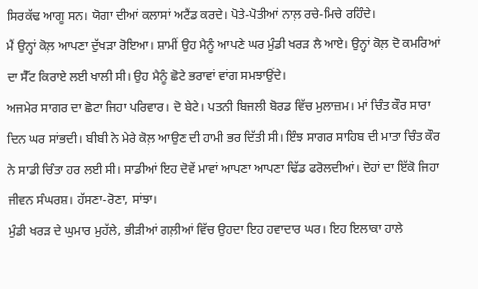ਸਿਰਕੱਢ ਆਗੂ ਸਨ। ਯੋਗਾ ਦੀਆਂ ਕਲਾਸਾਂ ਅਟੈਂਡ ਕਰਦੇ। ਪੋਤੇ-ਪੋਤੀਆਂ ਨਾਲ਼ ਰਚੇ-ਮਿਚੇ ਰਹਿੰਦੇ।
ਮੈਂ ਉਨ੍ਹਾਂ ਕੋਲ਼ ਆਪਣਾ ਦੁੱਖੜਾ ਰੋਇਆ। ਸ਼ਾਮੀਂ ਉਹ ਮੈਨੂੰ ਆਪਣੇ ਘਰ ਮੁੰਡੀ ਖਰੜ ਲੈ ਆਏ। ਉਨ੍ਹਾਂ ਕੋਲ਼ ਦੋ ਕਮਰਿਆਂ ਦਾ ਸੈੱਟ ਕਿਰਾਏ ਲਈ ਖਾਲੀ ਸੀ। ਉਹ ਮੈਨੂੰ ਛੋਟੇ ਭਰਾਵਾਂ ਵਾਂਗ ਸਮਝਾਉਂਦੇ।
ਅਜਮੇਰ ਸਾਗਰ ਦਾ ਛੋਟਾ ਜਿਹਾ ਪਰਿਵਾਰ। ਦੋ ਬੇਟੇ। ਪਤਨੀ ਬਿਜਲੀ ਬੋਰਡ ਵਿੱਚ ਮੁਲਾਜ਼ਮ। ਮਾਂ ਚਿੰਤ ਕੌਰ ਸਾਰਾ ਦਿਨ ਘਰ ਸਾਂਭਦੀ। ਬੀਬੀ ਨੇ ਮੇਰੇ ਕੋਲ਼ ਆਉਣ ਦੀ ਹਾਮੀ ਭਰ ਦਿੱਤੀ ਸੀ। ਇੰਝ ਸਾਗਰ ਸਾਹਿਬ ਦੀ ਮਾਤਾ ਚਿੰਤ ਕੌਰ ਨੇ ਸਾਡੀ ਚਿੰਤਾ ਹਰ ਲਈ ਸੀ। ਸਾਡੀਆਂ ਇਹ ਦੋਵੇਂ ਮਾਵਾਂ ਆਪਣਾ ਆਪਣਾ ਢਿੱਡ ਫਰੋਲਦੀਆਂ। ਦੋਹਾਂ ਦਾ ਇੱਕੋ ਜਿਹਾ ਜੀਵਨ ਸੰਘਰਸ਼। ਹੱਸਣਾ-ਰੋਣਾ, ਸਾਂਝਾ।
ਮੁੰਡੀ ਖਰੜ ਦੇ ਘੁਮਾਰ ਮੁਹੱਲੇ, ਭੀੜੀਆਂ ਗਲ਼ੀਆਂ ਵਿੱਚ ਉਹਦਾ ਇਹ ਹਵਾਦਾਰ ਘਰ। ਇਹ ਇਲਾਕਾ ਹਾਲੇ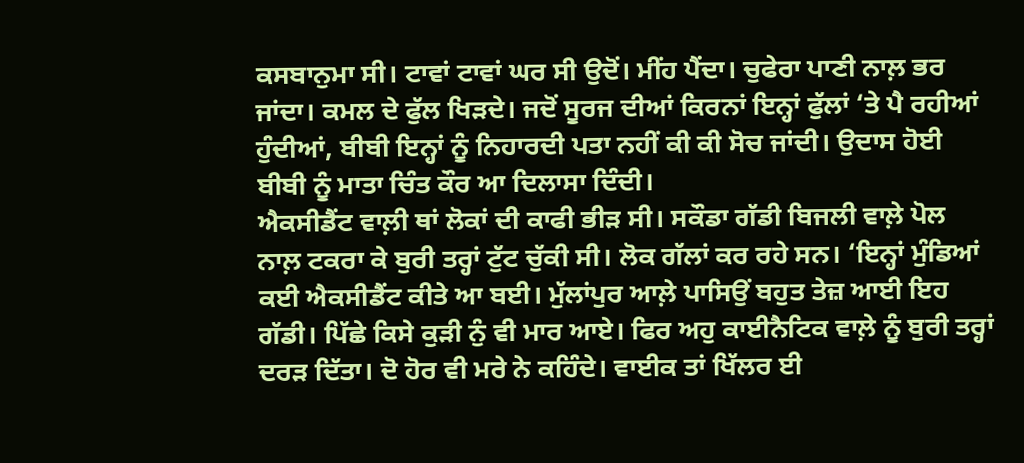ਕਸਬਾਨੁਮਾ ਸੀ। ਟਾਵਾਂ ਟਾਵਾਂ ਘਰ ਸੀ ਉਦੋਂ। ਮੀਂਹ ਪੈਂਦਾ। ਚੁਫੇਰਾ ਪਾਣੀ ਨਾਲ਼ ਭਰ ਜਾਂਦਾ। ਕਮਲ ਦੇ ਫੁੱਲ ਖਿੜਦੇ। ਜਦੋਂ ਸੂਰਜ ਦੀਆਂ ਕਿਰਨਾਂ ਇਨ੍ਹਾਂ ਫੁੱਲਾਂ ‘ਤੇ ਪੈ ਰਹੀਆਂ ਹੁੰਦੀਆਂ, ਬੀਬੀ ਇਨ੍ਹਾਂ ਨੂੰ ਨਿਹਾਰਦੀ ਪਤਾ ਨਹੀਂ ਕੀ ਕੀ ਸੋਚ ਜਾਂਦੀ। ਉਦਾਸ ਹੋਈ ਬੀਬੀ ਨੂੰ ਮਾਤਾ ਚਿੰਤ ਕੌਰ ਆ ਦਿਲਾਸਾ ਦਿੰਦੀ।
ਐਕਸੀਡੈਂਟ ਵਾਲ਼ੀ ਥਾਂ ਲੋਕਾਂ ਦੀ ਕਾਫੀ ਭੀੜ ਸੀ। ਸਕੌਡਾ ਗੱਡੀ ਬਿਜਲੀ ਵਾਲ਼ੇ ਪੋਲ ਨਾਲ਼ ਟਕਰਾ ਕੇ ਬੁਰੀ ਤਰ੍ਹਾਂ ਟੁੱਟ ਚੁੱਕੀ ਸੀ। ਲੋਕ ਗੱਲਾਂ ਕਰ ਰਹੇ ਸਨ। ‘ਇਨ੍ਹਾਂ ਮੁੰਡਿਆਂ ਕਈ ਐਕਸੀਡੈਂਟ ਕੀਤੇ ਆ ਬਈ। ਮੁੱਲਾਂਪੁਰ ਆਲ਼ੇ ਪਾਸਿਉਂ ਬਹੁਤ ਤੇਜ਼ ਆਈ ਇਹ ਗੱਡੀ। ਪਿੱਛੇ ਕਿਸੇ ਕੁੜੀ ਨੁੰ ਵੀ ਮਾਰ ਆਏ। ਫਿਰ ਅਹੁ ਕਾਈਨੈਟਿਕ ਵਾਲ਼ੇ ਨੂੰ ਬੁਰੀ ਤਰ੍ਹਾਂ ਦਰੜ ਦਿੱਤਾ। ਦੋ ਹੋਰ ਵੀ ਮਰੇ ਨੇ ਕਹਿੰਦੇ। ਵਾਈਕ ਤਾਂ ਖਿੱਲਰ ਈ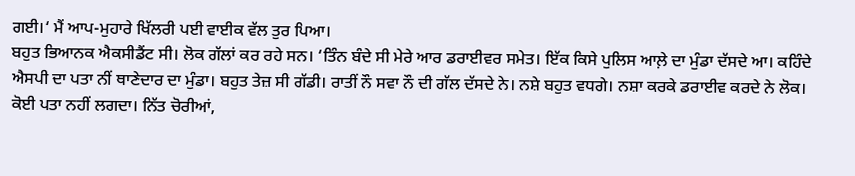ਗਈ।‘ ਮੈਂ ਆਪ-ਮੁਹਾਰੇ ਖਿੱਲਰੀ ਪਈ ਵਾਈਕ ਵੱਲ ਤੁਰ ਪਿਆ।
ਬਹੁਤ ਭਿਆਨਕ ਐਕਸੀਡੈਂਟ ਸੀ। ਲੋਕ ਗੱਲਾਂ ਕਰ ਰਹੇ ਸਨ। ‘ਤਿੰਨ ਬੰਦੇ ਸੀ ਮੇਰੇ ਆਰ ਡਰਾਈਵਰ ਸਮੇਤ। ਇੱਕ ਕਿਸੇ ਪੁਲਿਸ ਆਲ਼ੇ ਦਾ ਮੁੰਡਾ ਦੱਸਦੇ ਆ। ਕਹਿੰਦੇ ਐਸਪੀ ਦਾ ਪਤਾ ਨੀਂ ਥਾਣੇਦਾਰ ਦਾ ਮੁੰਡਾ। ਬਹੁਤ ਤੇਜ਼ ਸੀ ਗੱਡੀ। ਰਾਤੀਂ ਨੌ ਸਵਾ ਨੌ ਦੀ ਗੱਲ ਦੱਸਦੇ ਨੇ। ਨਸ਼ੇ ਬਹੁਤ ਵਧਗੇ। ਨਸ਼ਾ ਕਰਕੇ ਡਰਾਈਵ ਕਰਦੇ ਨੇ ਲੋਕ। ਕੋਈ ਪਤਾ ਨਹੀਂ ਲਗਦਾ। ਨਿੱਤ ਚੋਰੀਆਂ,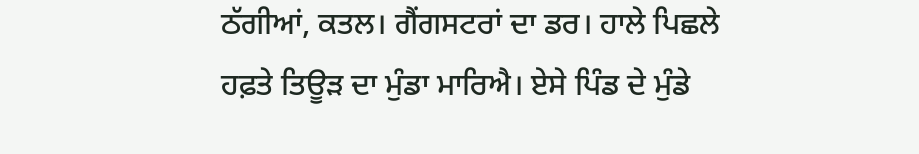ਠੱਗੀਆਂ, ਕਤਲ। ਗੈਂਗਸਟਰਾਂ ਦਾ ਡਰ। ਹਾਲੇ ਪਿਛਲੇ ਹਫ਼ਤੇ ਤਿਊੜ ਦਾ ਮੁੰਡਾ ਮਾਰਿਐ। ਏਸੇ ਪਿੰਡ ਦੇ ਮੁੰਡੇ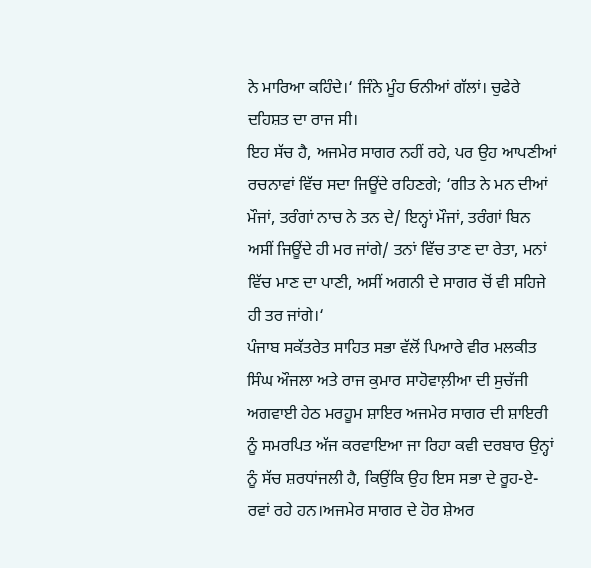ਨੇ ਮਾਰਿਆ ਕਹਿੰਦੇ।‘ ਜਿੰਨੇ ਮੂੰਹ ਓਨੀਆਂ ਗੱਲਾਂ। ਚੁਫੇਰੇ ਦਹਿਸ਼ਤ ਦਾ ਰਾਜ ਸੀ।
ਇਹ ਸੱਚ ਹੈ, ਅਜਮੇਰ ਸਾਗਰ ਨਹੀਂ ਰਹੇ, ਪਰ ਉਹ ਆਪਣੀਆਂ ਰਚਨਾਵਾਂ ਵਿੱਚ ਸਦਾ ਜਿਊਂਦੇ ਰਹਿਣਗੇ; ‘ਗੀਤ ਨੇ ਮਨ ਦੀਆਂ ਮੌਜਾਂ, ਤਰੰਗਾਂ ਨਾਚ ਨੇ ਤਨ ਦੇ/ ਇਨ੍ਹਾਂ ਮੌਜਾਂ, ਤਰੰਗਾਂ ਬਿਨ ਅਸੀਂ ਜਿਊਂਦੇ ਹੀ ਮਰ ਜਾਂਗੇ/ ਤਨਾਂ ਵਿੱਚ ਤਾਣ ਦਾ ਰੇਤਾ, ਮਨਾਂ ਵਿੱਚ ਮਾਣ ਦਾ ਪਾਣੀ, ਅਸੀਂ ਅਗਨੀ ਦੇ ਸਾਗਰ ਚੋਂ ਵੀ ਸਹਿਜੇ ਹੀ ਤਰ ਜਾਂਗੇ।‘
ਪੰਜਾਬ ਸਕੱਤਰੇਤ ਸਾਹਿਤ ਸਭਾ ਵੱਲੋਂ ਪਿਆਰੇ ਵੀਰ ਮਲਕੀਤ ਸਿੰਘ ਔਜਲਾ ਅਤੇ ਰਾਜ ਕੁਮਾਰ ਸਾਹੋਵਾਲ਼ੀਆ ਦੀ ਸੁਚੱਜੀ ਅਗਵਾਈ ਹੇਠ ਮਰਹੂਮ ਸ਼ਾਇਰ ਅਜਮੇਰ ਸਾਗਰ ਦੀ ਸ਼ਾਇਰੀ ਨੂੰ ਸਮਰਪਿਤ ਅੱਜ ਕਰਵਾਇਆ ਜਾ ਰਿਹਾ ਕਵੀ ਦਰਬਾਰ ਉਨ੍ਹਾਂ ਨੂੰ ਸੱਚ ਸ਼ਰਧਾਂਜਲੀ ਹੈ, ਕਿਉਂਕਿ ਉਹ ਇਸ ਸਭਾ ਦੇ ਰੂਹ-ਏ-ਰਵਾਂ ਰਹੇ ਹਨ।ਅਜਮੇਰ ਸਾਗਰ ਦੇ ਹੋਰ ਸ਼ੇਅਰ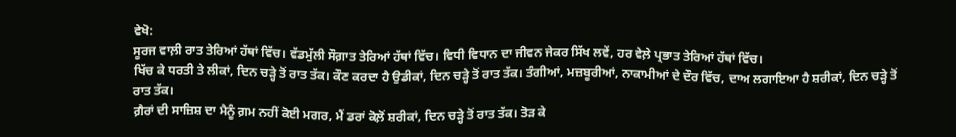ਵੇਖੋ:
ਸੂਰਜ ਵਾਲ਼ੀ ਰਾਤ ਤੇਰਿਆਂ ਹੱਥਾਂ ਵਿੱਚ। ਵੱਡਮੁੱਲੀ ਸੌਗ਼ਾਤ ਤੇਰਿਆਂ ਹੱਥਾਂ ਵਿੱਚ। ਵਿਧੀ ਵਿਧਾਨ ਦਾ ਜੀਵਨ ਜੇਕਰ ਸਿੱਖ ਲਵੇਂ, ਹਰ ਵੇਲ਼ੇ ਪ੍ਰਭਾਤ ਤੇਰਿਆਂ ਹੱਥਾਂ ਵਿੱਚ।
ਖਿੱਚ ਕੇ ਧਰਤੀ ਤੇ ਲੀਕਾਂ, ਦਿਨ ਚੜ੍ਹੇ ਤੋਂ ਰਾਤ ਤੱਕ। ਕੌਣ ਕਰਦਾ ਹੈ ਉਡੀਕਾਂ, ਦਿਨ ਚੜ੍ਹੇ ਤੋਂ ਰਾਤ ਤੱਕ। ਤੰਗੀਆਂ, ਮਜ਼ਬੂਰੀਆਂ, ਨਾਕਾਮੀਆਂ ਦੇ ਦੌਰ ਵਿੱਚ, ਦਾਅ ਲਗਾਇਆ ਹੈ ਸ਼ਰੀਕਾਂ, ਦਿਨ ਚੜ੍ਹੇ ਤੋਂ ਰਾਤ ਤੱਕ।
ਗ਼ੈਰਾਂ ਦੀ ਸਾਜ਼ਿਸ਼ ਦਾ ਮੈਨੂੰ ਗ਼ਮ ਨਹੀਂ ਕੋਈ ਮਗਰ, ਮੈਂ ਡਰਾਂ ਕੋਲ਼ੋਂ ਸ਼ਰੀਕਾਂ, ਦਿਨ ਚੜ੍ਹੇ ਤੋਂ ਰਾਤ ਤੱਕ। ਤੋੜ ਕੇ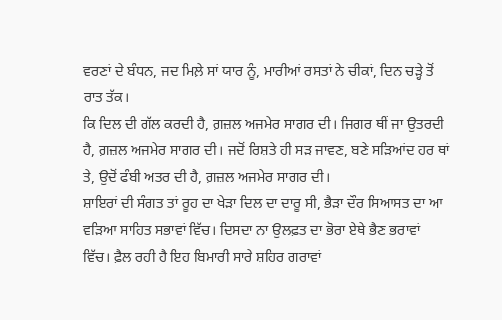ਵਰਣਾਂ ਦੇ ਬੰਧਨ, ਜਦ ਮਿਲ਼ੇ ਸਾਂ ਯਾਰ ਨੂੰ, ਮਾਰੀਆਂ ਰਸਤਾਂ ਨੇ ਚੀਕਾਂ, ਦਿਨ ਚੜ੍ਹੇ ਤੋਂ ਰਾਤ ਤੱਕ।
ਕਿ ਦਿਲ ਦੀ ਗੱਲ ਕਰਦੀ ਹੈ, ਗ਼ਜ਼ਲ ਅਜਮੇਰ ਸਾਗਰ ਦੀ। ਜਿਗਰ ਥੀਂ ਜਾ ਉਤਰਦੀ ਹੈ, ਗ਼ਜ਼ਲ ਅਜਮੇਰ ਸਾਗਰ ਦੀ। ਜਦੋਂ ਰਿਸ਼ਤੇ ਹੀ ਸੜ ਜਾਵਣ, ਬਣੇ ਸੜਿਆਂਦ ਹਰ ਥਾਂ ਤੇ, ਉਦੋਂ ਫੰਬੀ ਅਤਰ ਦੀ ਹੈ, ਗ਼ਜ਼ਲ ਅਜਮੇਰ ਸਾਗਰ ਦੀ।
ਸ਼ਾਇਰਾਂ ਦੀ ਸੰਗਤ ਤਾਂ ਰੂਹ ਦਾ ਖੇੜਾ ਦਿਲ ਦਾ ਦਾਰੂ ਸੀ, ਭੈੜਾ ਦੌਰ ਸਿਆਸਤ ਦਾ ਆ ਵੜਿਆ ਸਾਹਿਤ ਸਭਾਵਾਂ ਵਿੱਚ। ਦਿਸਦਾ ਨਾ ਉਲਫ਼ਤ ਦਾ ਭੋਰਾ ਏਥੇ ਭੈਣ ਭਰਾਵਾਂ ਵਿੱਚ। ਫ਼ੈਲ ਰਹੀ ਹੈ ਇਹ ਬਿਮਾਰੀ ਸਾਰੇ ਸ਼ਹਿਰ ਗਰਾਵਾਂ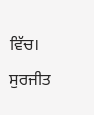ਵਿੱਚ।
ਸੁਰਜੀਤ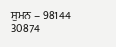ਸੁਮਨ – 98144 30874